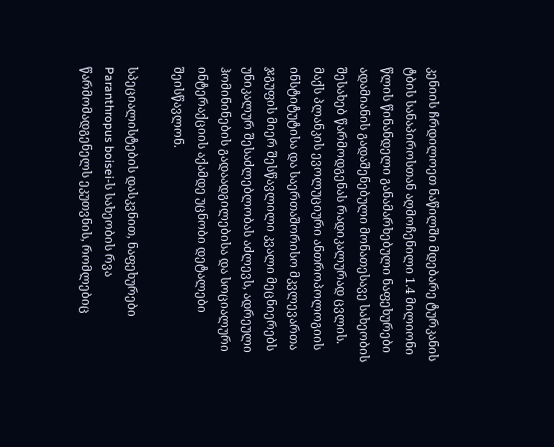კენიის ჩრდილოეთ ნაწილში მდებარე ტურკანის ტბის სანაპიროსთან აღმოჩენილი 1.4 მილიონი წლის წინანდელი განამარხებული ნაფეხურები ადამიანის გადაშენებული მონათესავე სახეობის შესახებ წარმოდგენას რადიკალურად ცვლის. მაქს პლანკის ევოლუციური ანთროპოლოგიის ინსტიტუტისა და საერთაშორისო მკვლევართა ჯგუფის მიერ შესწავლილი კვალი მეცნიერებს უნიკალურ შესაძლებლობას აძლევს, ადრეული ჰომინინების გადაადგილებისა და სოციალური ინტერაქციის აქამდე უცნობი დეტალები შეისწავლონ.

სპეციალისტების დასკვნით, ნაფეხურები Paranthropus boisei-ს სახეობის რვა წარმომადგენელს ეკუთვნის, რომლებიც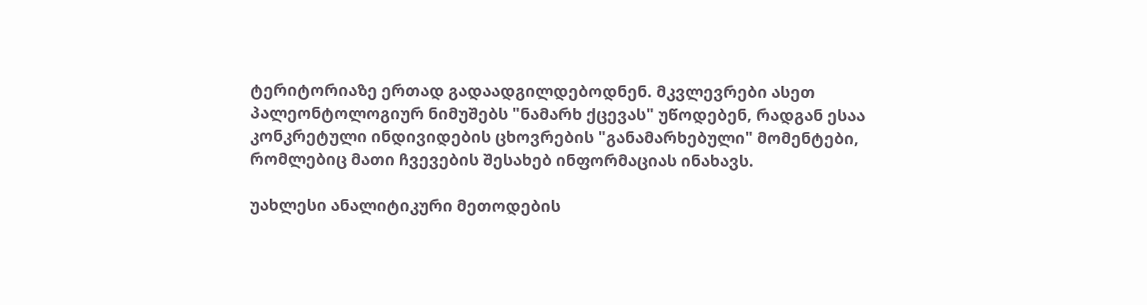ტერიტორიაზე ერთად გადაადგილდებოდნენ. მკვლევრები ასეთ პალეონტოლოგიურ ნიმუშებს "ნამარხ ქცევას" უწოდებენ, რადგან ესაა კონკრეტული ინდივიდების ცხოვრების "განამარხებული" მომენტები, რომლებიც მათი ჩვევების შესახებ ინფორმაციას ინახავს.

უახლესი ანალიტიკური მეთოდების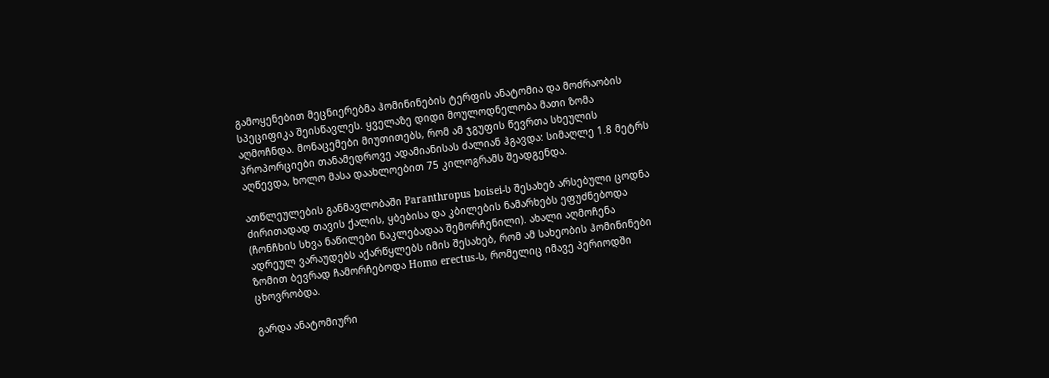გამოყენებით მეცნიერებმა ჰომინინების ტერფის ანატომია და მოძრაობის სპეციფიკა შეისწავლეს. ყველაზე დიდი მოულოდნელობა მათი ზომა აღმოჩნდა. მონაცემები მიუთითებს, რომ ამ ჯგუფის წევრთა სხეულის პროპორციები თანამედროვე ადამიანისას ძალიან ჰგავდა: სიმაღლე 1.8 მეტრს აღწევდა, ხოლო მასა დაახლოებით 75 კილოგრამს შეადგენდა.

ათწლეულების განმავლობაში Paranthropus boisei-ს შესახებ არსებული ცოდნა ძირითადად თავის ქალის, ყბებისა და კბილების ნამარხებს ეფუძნებოდა (ჩონჩხის სხვა ნაწილები ნაკლებადაა შემორჩენილი). ახალი აღმოჩენა ადრეულ ვარაუდებს აქარწყლებს იმის შესახებ, რომ ამ სახეობის ჰომინინები ზომით ბევრად ჩამორჩებოდა Homo erectus-ს, რომელიც იმავე პერიოდში ცხოვრობდა.

გარდა ანატომიური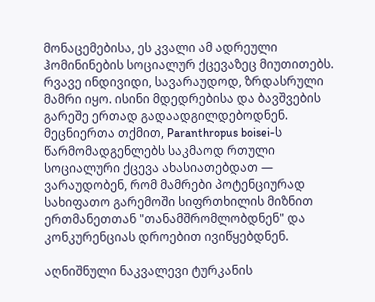მონაცემებისა, ეს კვალი ამ ადრეული ჰომინინების სოციალურ ქცევაზეც მიუთითებს. რვავე ინდივიდი, სავარაუდოდ, ზრდასრული მამრი იყო. ისინი მდედრებისა და ბავშვების გარეშე ერთად გადაადგილდებოდნენ. მეცნიერთა თქმით, Paranthropus boisei-ს წარმომადგენლებს საკმაოდ რთული სოციალური ქცევა ახასიათებდათ — ვარაუდობენ, რომ მამრები პოტენციურად სახიფათო გარემოში სიფრთხილის მიზნით ერთმანეთთან "თანამშრომლობდნენ" და კონკურენციას დროებით ივიწყებდნენ.

აღნიშნული ნაკვალევი ტურკანის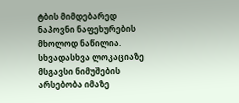ტბის მიმდებარედ ნაპოვნი ნაფეხურების მხოლოდ ნაწილია. სხვადასხვა ლოკაციაზე მსგავსი ნიმუშების არსებობა იმაზე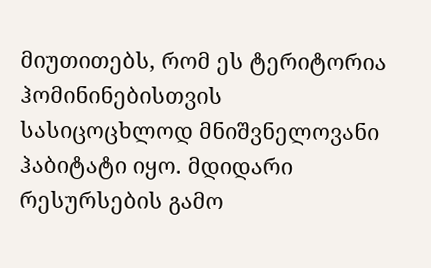მიუთითებს, რომ ეს ტერიტორია ჰომინინებისთვის სასიცოცხლოდ მნიშვნელოვანი ჰაბიტატი იყო. მდიდარი რესურსების გამო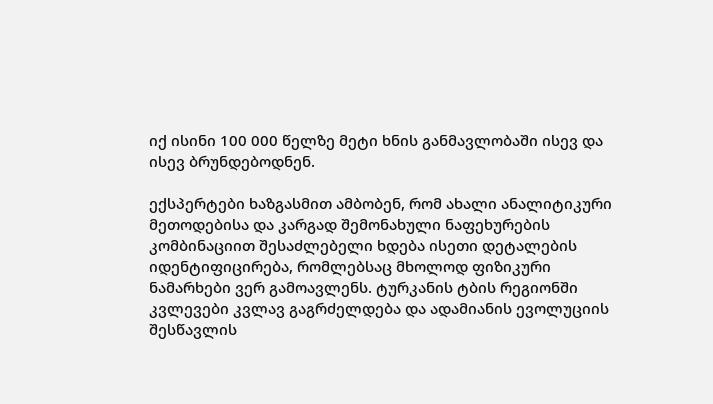იქ ისინი 100 000 წელზე მეტი ხნის განმავლობაში ისევ და ისევ ბრუნდებოდნენ.

ექსპერტები ხაზგასმით ამბობენ, რომ ახალი ანალიტიკური მეთოდებისა და კარგად შემონახული ნაფეხურების კომბინაციით შესაძლებელი ხდება ისეთი დეტალების იდენტიფიცირება, რომლებსაც მხოლოდ ფიზიკური ნამარხები ვერ გამოავლენს. ტურკანის ტბის რეგიონში კვლევები კვლავ გაგრძელდება და ადამიანის ევოლუციის შესწავლის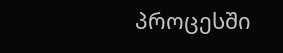პროცესში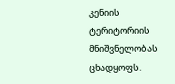კენიის ტერიტორიის მნიშვნელობას ცხადყოფს.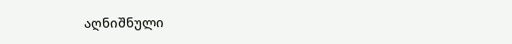აღნიშნული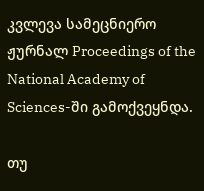კვლევა სამეცნიერო ჟურნალ Proceedings of the National Academy of Sciences-ში გამოქვეყნდა.

თუ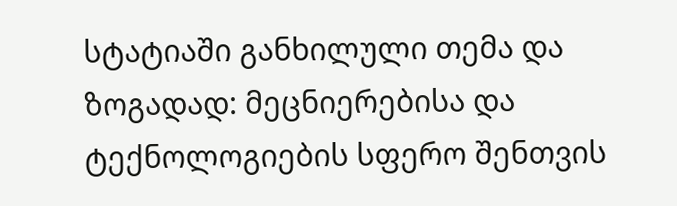სტატიაში განხილული თემა და ზოგადად: მეცნიერებისა და ტექნოლოგიების სფერო შენთვის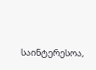საინტერესოა,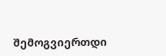შემოგვიერთდი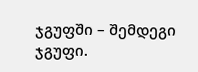ჯგუფში – შემდეგი ჯგუფი.